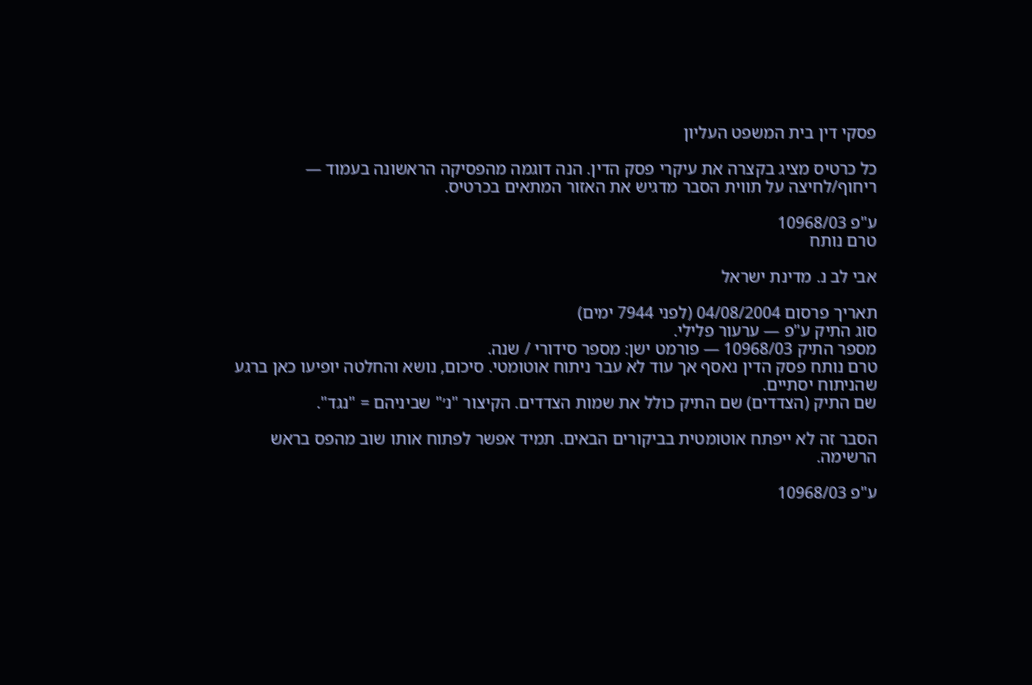פסקי דין בית המשפט העליון

כל כרטיס מציג בקצרה את עיקרי פסק הדין. הנה דוגמה מהפסיקה הראשונה בעמוד — ריחוף/לחיצה על תווית הסבר מדגיש את האזור המתאים בכרטיס.

ע"פ 10968/03
טרם נותח

אבי לב נ. מדינת ישראל

תאריך פרסום 04/08/2004 (לפני 7944 ימים)
סוג התיק ע"פ — ערעור פלילי.
מספר התיק 10968/03 — פורמט ישן: מספר סידורי / שנה.
טרם נותח פסק הדין נאסף אך עוד לא עבר ניתוח אוטומטי. סיכום, נושא והחלטה יופיעו כאן ברגע שהניתוח יסתיים.
שם התיק (הצדדים) שם התיק כולל את שמות הצדדים. הקיצור "נ׳" שביניהם = "נגד".

הסבר זה לא ייפתח אוטומטית בביקורים הבאים. תמיד אפשר לפתוח אותו שוב מהפס בראש הרשימה.

ע"פ 10968/03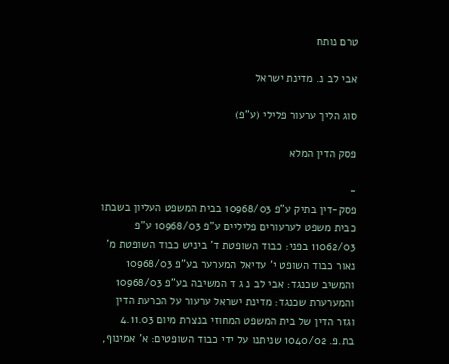טרם נותח

אבי לב נ. מדינת ישראל

סוג הליך ערעור פלילי (ע"פ)

פסק הדין המלא

-
פסק-דין בתיק ע"פ 10968/03 בבית המשפט העליון בשבתו כבית משפט לערעורים פליליים ע"פ 10968/03 ע"פ 11062/03 בפני: כבוד השופטת ד' ביניש כבוד השופטת מ' נאור כבוד השופט י' עדיאל המערער בע"פ 10968/03 והמשיב שכנגד: אבי לב נ ג ד המשיבה בע"פ 10968/03 והמערערת שכנגד: מדינת ישראל ערעור על הכרעת הדין וגזר הדין של בית המשפט המחוזי בנצרת מיום 4.11.03 בת.פ. 1040/02 שניתנו על ידי כבוד השופטים: א' אמינוף,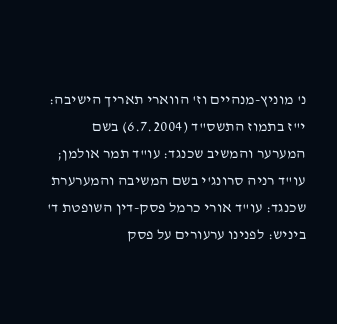נ' מוניץ-מנהיים וז' הווארי תאריך הישיבה: י"ז בתמוז התשס"ד (6.7.2004) בשם המערער והמשיב שכנגד: עו"ד תמר אולמן; עו"ד רניה סרונג'י בשם המשיבה והמערערת שכנגד: עו"ד אורי כרמל פסק-דין השופטת ד' ביניש: לפנינו ערעורים על פסק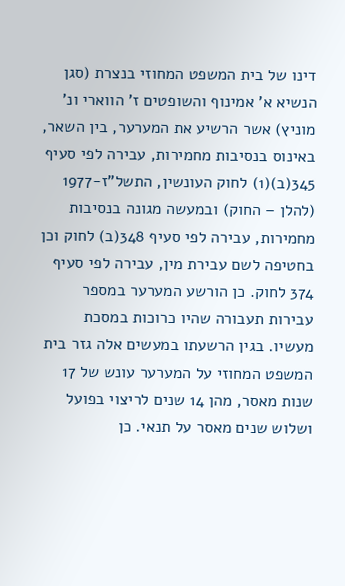דינו של בית המשפט המחוזי בנצרת (סגן הנשיא א' אמינוף והשופטים ז' הווארי ונ' מוניץ) אשר הרשיע את המערער, בין השאר, באינוס בנסיבות מחמירות, עבירה לפי סעיף 345(ב)(1) לחוק העונשין, התשל"ז-1977 (להלן – החוק) ובמעשה מגונה בנסיבות מחמירות, עבירה לפי סעיף 348(ב) לחוק וכן בחטיפה לשם עבירת מין, עבירה לפי סעיף 374 לחוק. כן הורשע המערער במספר עבירות תעבורה שהיו כרוכות במסכת מעשיו. בגין הרשעתו במעשים אלה גזר בית המשפט המחוזי על המערער עונש של 17 שנות מאסר, מהן 14 שנים לריצוי בפועל ושלוש שנים מאסר על תנאי. כן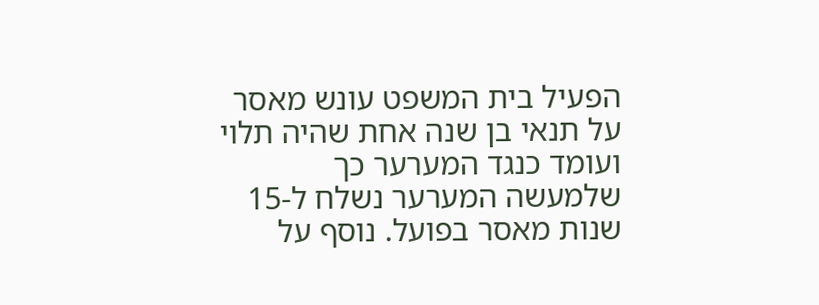הפעיל בית המשפט עונש מאסר על תנאי בן שנה אחת שהיה תלוי ועומד כנגד המערער כך שלמעשה המערער נשלח ל-15 שנות מאסר בפועל. נוסף על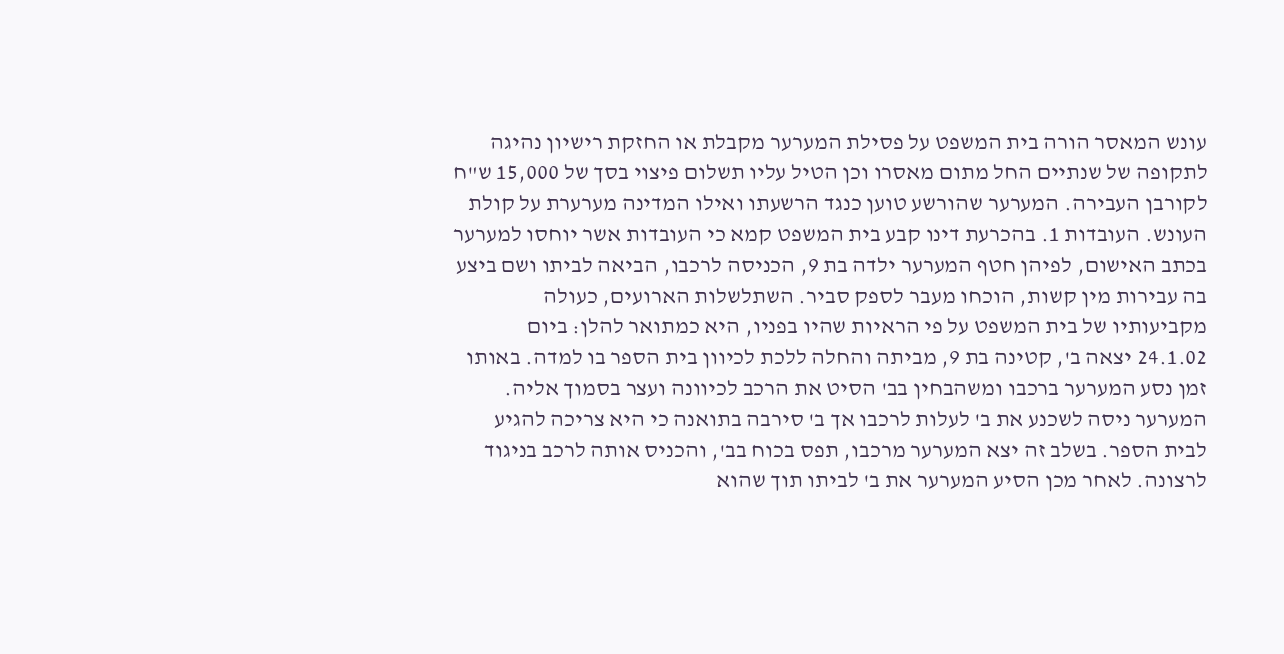עונש המאסר הורה בית המשפט על פסילת המערער מקבלת או החזקת רישיון נהיגה לתקופה של שנתיים החל מתום מאסרו וכן הטיל עליו תשלום פיצוי בסך של 15,000 ש"ח לקורבן העבירה. המערער שהורשע טוען כנגד הרשעתו ואילו המדינה מערערת על קולת העונש. העובדות 1. בהכרעת דינו קבע בית המשפט קמא כי העובדות אשר יוחסו למערער בכתב האישום, לפיהן חטף המערער ילדה בת 9, הכניסה לרכבו, הביאה לביתו ושם ביצע בה עבירות מין קשות, הוכחו מעבר לספק סביר. השתלשלות הארועים, כעולה מקביעותיו של בית המשפט על פי הראיות שהיו בפניו, היא כמתואר להלן: ביום 24.1.02 יצאה ב', קטינה בת 9, מביתה והחלה ללכת לכיוון בית הספר בו למדה. באותו זמן נסע המערער ברכבו ומשהבחין בב' הסיט את הרכב לכיוונה ועצר בסמוך אליה. המערער ניסה לשכנע את ב' לעלות לרכבו אך ב' סירבה בתואנה כי היא צריכה להגיע לבית הספר. בשלב זה יצא המערער מרכבו, תפס בכוח בב', והכניס אותה לרכב בניגוד לרצונה. לאחר מכן הסיע המערער את ב' לביתו תוך שהוא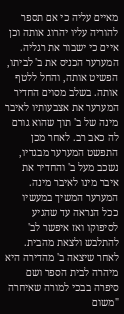מאיים עליה כי אם תספר להוריה עליו יהרוג אותה וכן איים כי ישבור את רגליה. המערער הכניס את ב' לביתו, הפשיט אותה, והחל ללטף אותה. בשלב מסוים החדיר המערער את אצבעותיו לאיבר מינה של ב' תוך שהוא גורם לה כאב רב. לאחר מכן התפשט המערער מבגדיו, נשכב מעל ב' והחדיר את איבר מינו לאיבר מינה. המערער המשיך במעשיו ככל הנראה עד שהגיע לסיפוקו ואז איפשר לב' להתלבש ולצאת מהבית. לאחר שיצאה ב' מהדירה היא מיהרה לבית הספר ושם סיפרה בבכי למורה שאיחרה "משום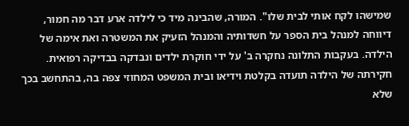שמישהו לקח אותי לבית שלו". המורה, שהבינה מיד כי לילדה ארע דבר מה חמור, דיווחה למנהל בית הספר על חשדותיה והמנהל הזעיק את המשטרה ואת אימה של הילדה. בעקבות התלונה נחקרה ב' על ידי חוקרת ילדים ונבדקה בבדיקה רפואית. חקירתה של הילדה תועדה בקלטת וידיאו ובית המשפט המחוזי צפה בה, בהתחשב בכך שלא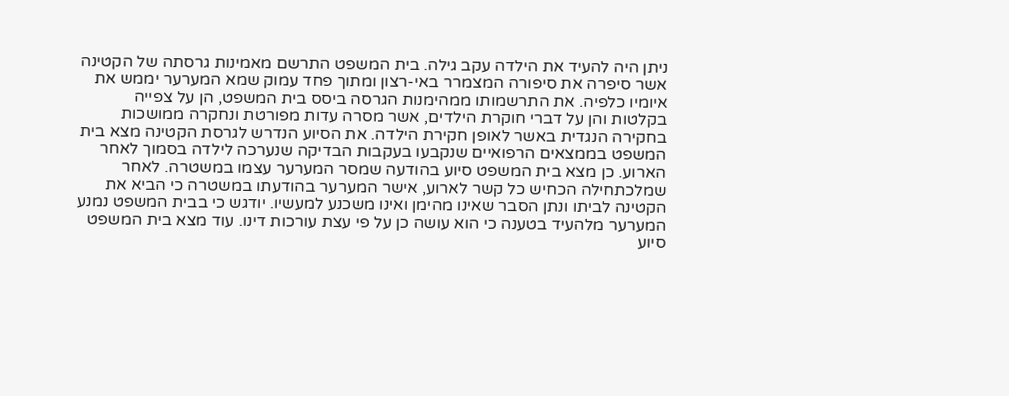ניתן היה להעיד את הילדה עקב גילה. בית המשפט התרשם מאמינות גרסתה של הקטינה אשר סיפרה את סיפורה המצמרר באי-רצון ומתוך פחד עמוק שמא המערער יממש את איומיו כלפיה. את התרשמותו ממהימנות הגרסה ביסס בית המשפט, הן על צפייה בקלטות והן על דברי חוקרת הילדים, אשר מסרה עדות מפורטת ונחקרה ממושכות בחקירה הנגדית באשר לאופן חקירת הילדה. את הסיוע הנדרש לגרסת הקטינה מצא בית המשפט בממצאים הרפואיים שנקבעו בעקבות הבדיקה שנערכה לילדה בסמוך לאחר הארוע. כן מצא בית המשפט סיוע בהודעה שמסר המערער עצמו במשטרה. לאחר שמלכתחילה הכחיש כל קשר לארוע, אישר המערער בהודעתו במשטרה כי הביא את הקטינה לביתו ונתן הסבר שאינו מהימן ואינו משכנע למעשיו. יודגש כי בבית המשפט נמנע המערער מלהעיד בטענה כי הוא עושה כן על פי עצת עורכות דינו. עוד מצא בית המשפט סיוע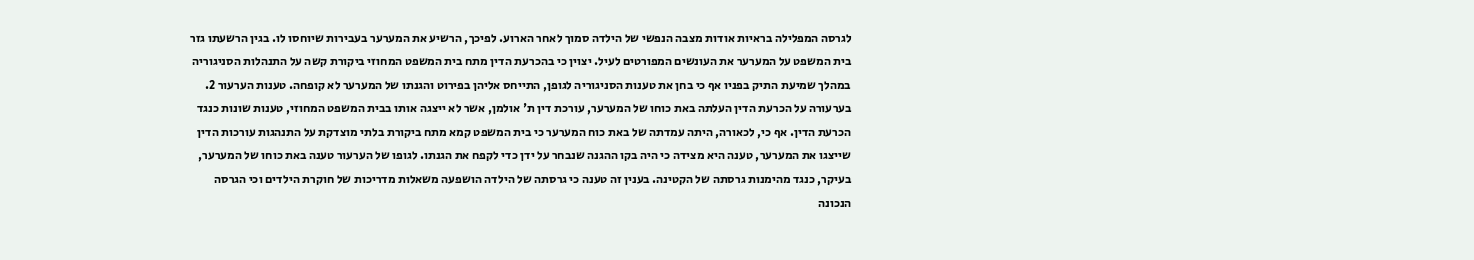לגרסה המפלילה בראיות אודות מצבה הנפשי של הילדה סמוך לאחר הארוע. לפיכך, הרשיע את המערער בעבירות שיוחסו לו. בגין הרשעתו גזר בית המשפט על המערער את העונשים המפורטים לעיל. יצוין כי בהכרעת הדין מתח בית המשפט המחוזי ביקורת קשה על התנהלות הסניגוריה במהלך שמיעת התיק בפניו אף כי בחן את טענות הסניגוריה לגופן, התייחס אליהן בפירוט והגנתו של המערער לא קופחה. טענות הערעור 2. בערעורה על הכרעת הדין העלתה באת כוחו של המערער, עורכת דין ת' אולמן, אשר לא ייצגה אותו בבית המשפט המחוזי, טענות שונות כנגד הכרעת הדין. אף כי, לכאורה, היתה עמדתה של באת כוח המערער כי בית המשפט קמא מתח ביקורת בלתי מוצדקת על התנהגות עורכות הדין שייצגו את המערער, טענה היא מצידה כי היה בקו ההגנה שנבחר על ידן כדי לקפח את הגנתו. לגופו של הערעור טענה באת כוחו של המערער, בעיקר, כנגד מהימנות גרסתה של הקטינה. בענין זה טענה כי גרסתה של הילדה הושפעה משאלות מדריכות של חוקרת הילדים וכי הגרסה הנכונה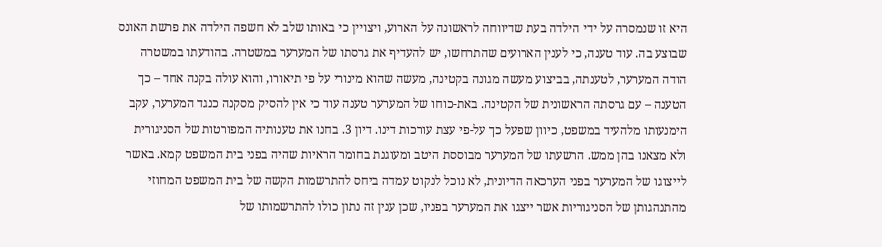היא זו שנמסרה על ידי הילדה בעת שדיווחה לראשונה על הארוע, ויצויין כי באותו שלב לא חשפה הילדה את פרשת האונס שבוצע בה. עוד טענה, כי לענין הארועים שהתרחשו, יש להעדיף את גרסתו של המערער במשטרה. בהודעתו במשטרה הודה המערער, לטענתה, בביצוע מעשה מגונה בקטינה, מעשה שהוא מינורי על פי תיאורו, והוא עולה בקנה אחד – כך הטענה – עם גרסתה הראשונית של הקטינה. באת-כוחו של המערער טענה עוד כי אין להסיק מסקנה כנגד המערער, עקב הימנעותו מלהעיד במשפט, כיוון שפעל כך על-פי עצת עורכות דינו. דיון 3. בחנו את טענותיה המפורטות של הסניגורית ולא מצאנו בהן ממש. הרשעתו של המערער מבוססת היטב ומעוגנת בחומר הראיות שהיה בפני בית המשפט קמא. באשר לייצוגו של המערער בפני הערכאה הדיונית, לא נוכל לנקוט עמדה ביחס להתרשמות הקשה של בית המשפט המחוזי מהתנהגותן של הסניגוריות אשר ייצגו את המערער בפניו, שכן ענין זה נתון כולו להתרשמותו של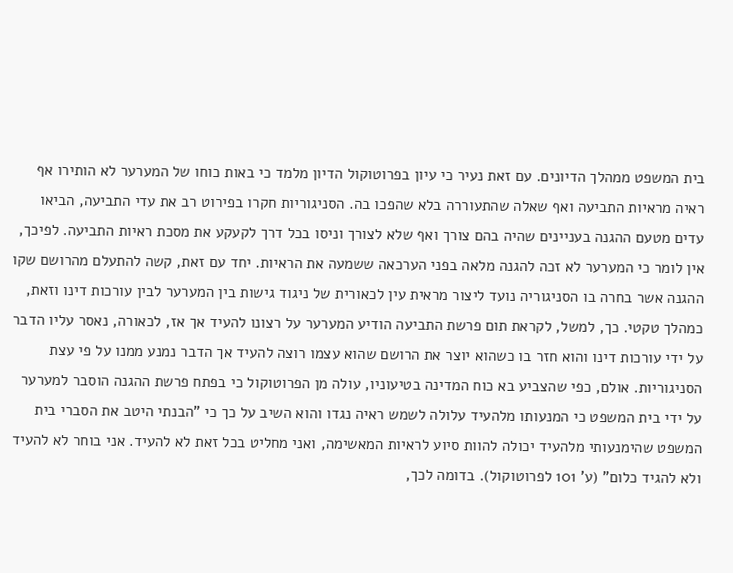בית המשפט ממהלך הדיונים. עם זאת נעיר כי עיון בפרוטוקול הדיון מלמד כי באות כוחו של המערער לא הותירו אף ראיה מראיות התביעה ואף שאלה שהתעוררה בלא שהפכו בה. הסניגוריות חקרו בפירוט רב את עדי התביעה, הביאו עדים מטעם ההגנה בעניינים שהיה בהם צורך ואף שלא לצורך וניסו בכל דרך לקעקע את מסכת ראיות התביעה. לפיכך, אין לומר כי המערער לא זכה להגנה מלאה בפני הערכאה ששמעה את הראיות. יחד עם זאת, קשה להתעלם מהרושם שקו ההגנה אשר בחרה בו הסניגוריה נועד ליצור מראית עין לכאורית של ניגוד גישות בין המערער לבין עורכות דינו וזאת, כמהלך טקטי. כך, למשל, לקראת תום פרשת התביעה הודיע המערער על רצונו להעיד אך אז, לכאורה, נאסר עליו הדבר על ידי עורכות דינו והוא חזר בו כשהוא יוצר את הרושם שהוא עצמו רוצה להעיד אך הדבר נמנע ממנו על פי עצת הסניגוריות. אולם, כפי שהצביע בא כוח המדינה בטיעוניו, עולה מן הפרוטוקול כי בפתח פרשת ההגנה הוסבר למערער על ידי בית המשפט כי המנעותו מלהעיד עלולה לשמש ראיה נגדו והוא השיב על כך כי "הבנתי היטב את הסברי בית המשפט שהימנעותי מלהעיד יכולה להוות סיוע לראיות המאשימה, ואני מחליט בכל זאת לא להעיד. אני בוחר לא להעיד ולא להגיד כלום" (ע' 101 לפרוטוקול). בדומה לכך,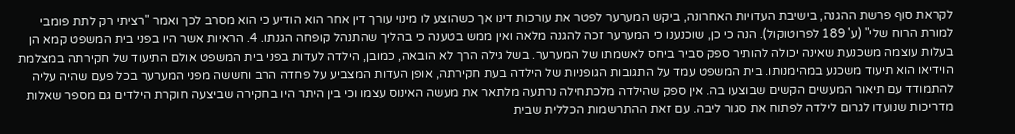לקראת סוף פרשת ההגנה, בישיבת העדויות האחרונה, ביקש המערער לפטר את עורכות דינו אך כשהוצע לו מינוי עורך דין אחר הוא הודיע כי הוא מסרב לכך ואמר "רציתי רק לתת פומבי למורת הרוח שלי" (ע' 189 לפרוטוקול). הנה כי כן, שוכנענו כי המערער זכה להגנה מלאה ואין ממש בטענה כי בהליך שהתנהל קופחה הגנתו. 4. הראיות אשר היו בפני בית המשפט קמא הן בעלות עוצמה משכנעת שאינה יכולה להותיר ספק סביר ביחס לאשמתו של המערער. בשל גילה הרך לא הובאה, כמובן, הילדה לעדות בפני בית המשפט אולם התיעוד של חקירתה במצלמת הוידיאו הוא תיעוד משכנע במהימנותו. בית המשפט עמד על התגובות הגופניות של הילדה בעת חקירתה, אופן העדות המצביע על פחדה הרב וחששה מפני המערער בכל פעם שהיה עליה להתמודד עם תיאור המעשים הקשים שבוצעו בה. אין ספק שהילדה מלכתחילה נרתעה מלתאר את מעשה האינוס עצמו וכי בין היתר היו בחקירה שביצעה חוקרת הילדים גם מספר שאלות מדריכות שנועדו לגרום לילדה לפתוח את סגור ליבה. עם זאת ההתרשמות הכללית שבית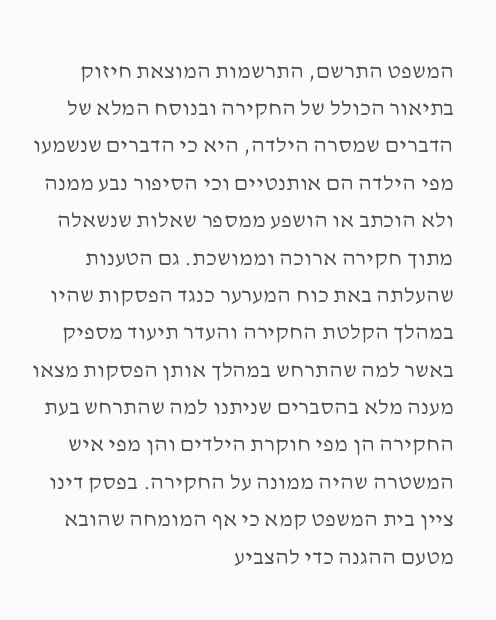המשפט התרשם, התרשמות המוצאת חיזוק בתיאור הכולל של החקירה ובנוסח המלא של הדברים שמסרה הילדה, היא כי הדברים שנשמעו מפי הילדה הם אותנטיים וכי הסיפור נבע ממנה ולא הוכתב או הושפע ממספר שאלות שנשאלה מתוך חקירה ארוכה וממושכת. גם הטענות שהעלתה באת כוח המערער כנגד הפסקות שהיו במהלך הקלטת החקירה והעדר תיעוד מספיק באשר למה שהתרחש במהלך אותן הפסקות מצאו מענה מלא בהסברים שניתנו למה שהתרחש בעת החקירה הן מפי חוקרת הילדים והן מפי איש המשטרה שהיה ממונה על החקירה. בפסק דינו ציין בית המשפט קמא כי אף המומחה שהובא מטעם ההגנה כדי להצביע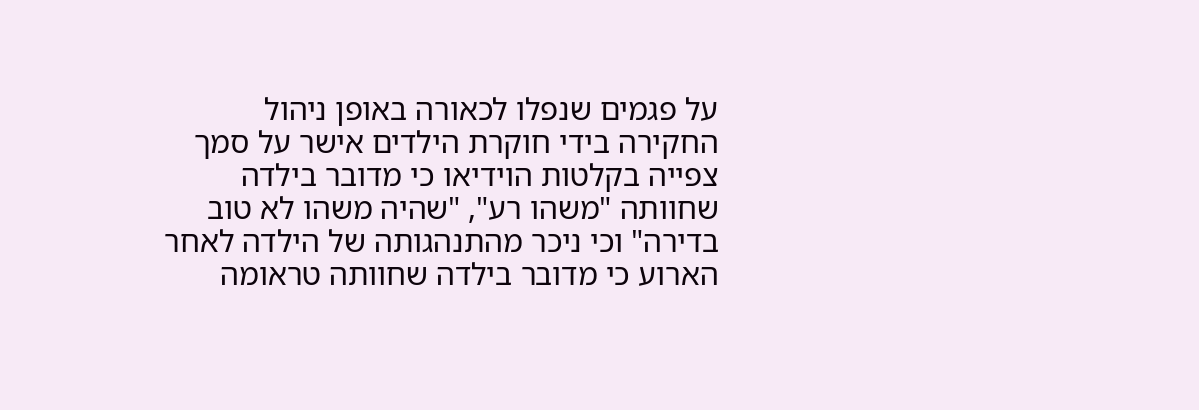על פגמים שנפלו לכאורה באופן ניהול החקירה בידי חוקרת הילדים אישר על סמך צפייה בקלטות הוידיאו כי מדובר בילדה שחוותה "משהו רע", "שהיה משהו לא טוב בדירה" וכי ניכר מהתנהגותה של הילדה לאחר הארוע כי מדובר בילדה שחוותה טראומה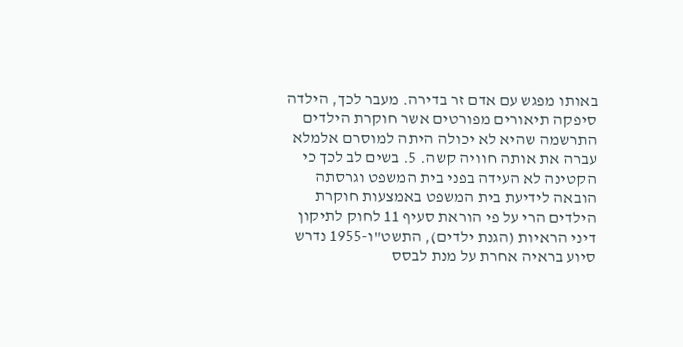באותו מפגש עם אדם זר בדירה. מעבר לכך, הילדה סיפקה תיאורים מפורטים אשר חוקרת הילדים התרשמה שהיא לא יכולה היתה למוסרם אלמלא עברה את אותה חוויה קשה. 5. בשים לב לכך כי הקטינה לא העידה בפני בית המשפט וגרסתה הובאה לידיעת בית המשפט באמצעות חוקרת הילדים הרי על פי הוראת סעיף 11 לחוק לתיקון דיני הראיות (הגנת ילדים), התשט"ו-1955 נדרש סיוע בראיה אחרת על מנת לבסס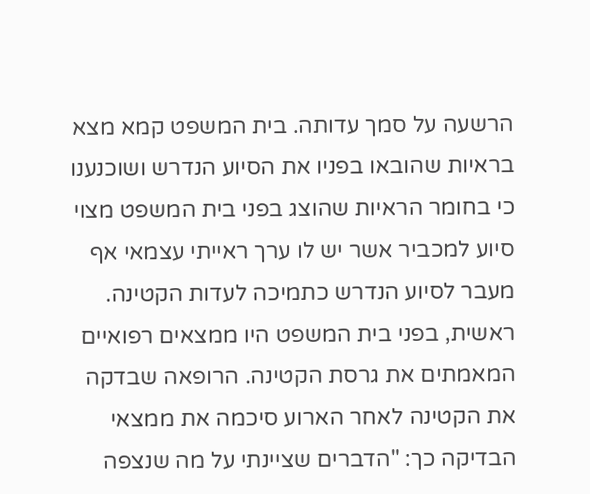הרשעה על סמך עדותה. בית המשפט קמא מצא בראיות שהובאו בפניו את הסיוע הנדרש ושוכנענו כי בחומר הראיות שהוצג בפני בית המשפט מצוי סיוע למכביר אשר יש לו ערך ראייתי עצמאי אף מעבר לסיוע הנדרש כתמיכה לעדות הקטינה. ראשית, בפני בית המשפט היו ממצאים רפואיים המאמתים את גרסת הקטינה. הרופאה שבדקה את הקטינה לאחר הארוע סיכמה את ממצאי הבדיקה כך: "הדברים שציינתי על מה שנצפה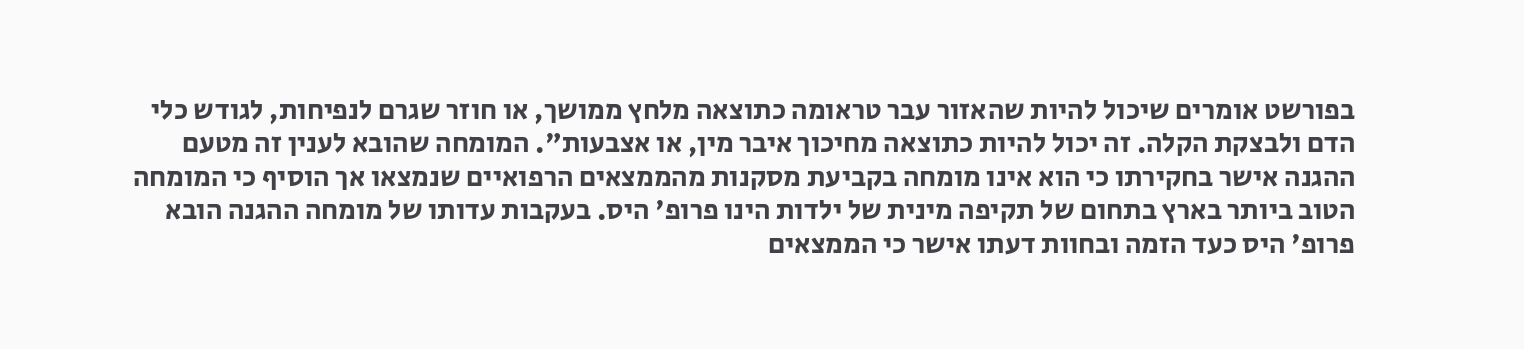בפורשט אומרים שיכול להיות שהאזור עבר טראומה כתוצאה מלחץ ממושך, או חוזר שגרם לנפיחות, לגודש כלי הדם ולבצקת הקלה. זה יכול להיות כתוצאה מחיכוך איבר מין, או אצבעות". המומחה שהובא לענין זה מטעם ההגנה אישר בחקירתו כי הוא אינו מומחה בקביעת מסקנות מהממצאים הרפואיים שנמצאו אך הוסיף כי המומחה הטוב ביותר בארץ בתחום של תקיפה מינית של ילדות הינו פרופ' היס. בעקבות עדותו של מומחה ההגנה הובא פרופ' היס כעד הזמה ובחוות דעתו אישר כי הממצאים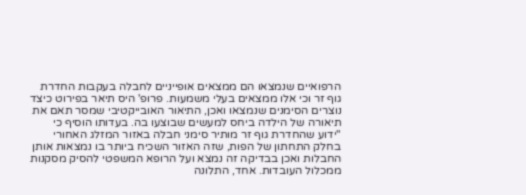הרפואיים שנמצאו הם ממצאים אופייניים לחבלה בעקבות החדרת גוף זר וכי אלו ממצאים בעלי משמעות. פרופ' היס תיאר בפירוט כיצד נוצרים הסימנים שנמצאו ואכן, התיאור האובייקטיבי שמסר תאם את תיאורה של הילדה ביחס למעשים שבוצעו בה. בעדותו הוסיף כי "ידוע שהחדרת גוף זר מותיר סימני חבלה באזור המזלג האחורי בחלק התחתון של הפות, שזה האזור השכיח ביותר בו נמצאות אותן החבלות ואכן בבדיקה זה נמצא ועל הרופא המשפטי להסיק מסקנות ממכלול העובדות. אחד, התלונה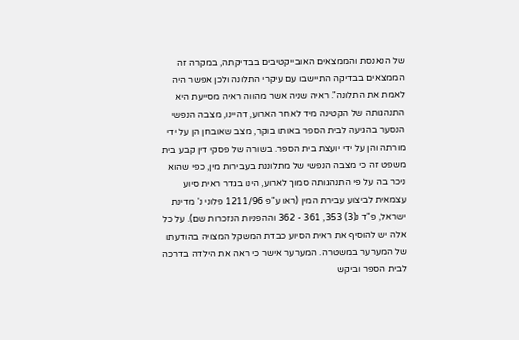של הנאנסת והממצאים האובייקטיבים בבדיקתה, במקרה זה הממצאים בבדיקה התיישבו עם עיקרי התלונה ולכן אפשר היה לאמת את התלונה". ראיה שניה אשר מהווה ראיה מסייעת היא התנהגותה של הקטינה מיד לאחר הארוע, דהיינו, מצבה הנפשי הנסער בהגיעה לבית הספר באותו בוקר, מצב שאובחן הן על ידי מורתה והן על ידי יועצת בית הספר. בשורה של פסקי דין קבע בית משפט זה כי מצבה הנפשי של מתלוננת בעבירות מין, כפי שהוא ניכר בה על פי התנהגותה סמוך לארוע, הינו בגדר ראית סיוע עצמאית לביצוע עבירת המין (ראו ע"פ 1211/96 פלוני נ' מדינת ישראל, פ"ד נ(3) 353, 361 - 362 וההפניות הנזכרות שם). על כל אלה יש להוסיף את ראית הסיוע כבדת המשקל המצויה בהודעתו של המערער במשטרה. המערער אישר כי ראה את הילדה בדרכה לבית הספר וביקש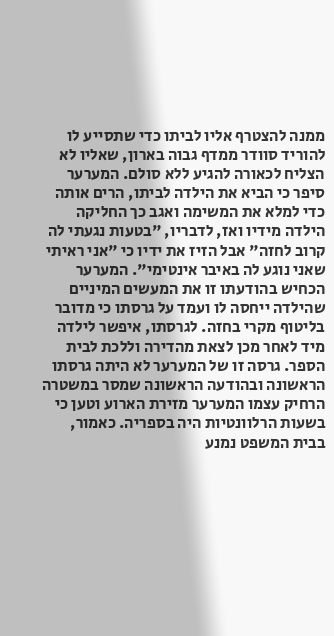ממנה להצטרף אליו לביתו כדי שתסייע לו להוריד סוודר ממדף גבוה בארון, שאליו לא הצליח לכאורה להגיע ללא סולם. המערער סיפר כי הביא את הילדה לביתו, הרים אותה כדי למלא את המשימה ואגב כך החליקה הילדה מידיו ואז, לדבריו, "בטעות נגעתי לה קרוב לחזה" אבל הזיז את ידיו כי "אני ראיתי שאני נוגע לה באיבר אינטימי". המערער הכחיש בהודעתו זו את המעשים המיניים שהילדה ייחסה לו ועמד על גרסתו כי מדובר בליטוף מקרי בחזה. לגרסתו, איפשר לילדה מיד לאחר מכן לצאת מהדירה וללכת לבית הספר. גרסה זו של המערער לא היתה גרסתו הראשונה ובהודעה הראשונה שמסר במשטרה הרחיק עצמו המערער מזירת הארוע וטען כי בשעות הרלוונטיות היה בספריה. כאמור, בבית המשפט נמנע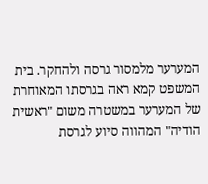המערער מלמסור גרסה ולהחקר. בית המשפט קמא ראה בגרסתו המאוחרת של המערער במשטרה משום "ראשית הודיה" המהווה סיוע לגרסת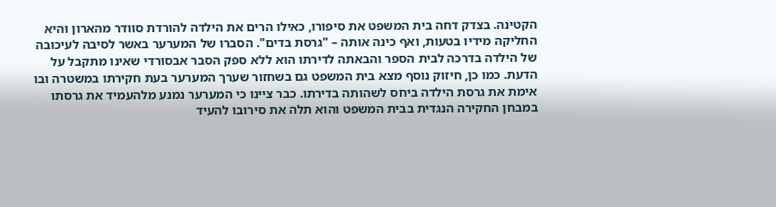הקטינה. בצדק דחה בית המשפט את סיפורו, כאילו הרים את הילדה להורדת סוודר מהארון והיא החליקה מידיו בטעות, ואף כינה אותה – "גרסת בדים". הסברו של המערער באשר לסיבה לעיכובה של הילדה בדרכה לבית הספר והבאתה לדירתו הוא ללא ספק הסבר אבסורדי שאינו מתקבל על הדעת. כמו כן, חיזוק נוסף מצא בית המשפט גם בשחזור שערך המערער בעת חקירתו במשטרה ובו אימת את גרסת הילדה ביחס לשהותה בדירתו. כבר ציינו כי המערער נמנע מלהעמיד את גרסתו במבחן החקירה הנגדית בבית המשפט והוא תלה את סירובו להעיד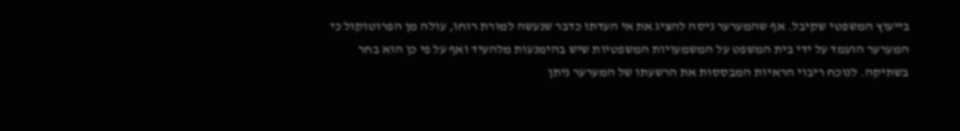בייעוץ המשפטי שקיבל. אף שהמערער ניסה להציג את אי העדתו כדבר שנעשה למורת רוחו, עולה מן הפרוטוקול כי המערער הועמד על ידי בית המשפט על המשמעויות המשפטיות שיש בהימנעות מלהעיד ואף על פי כן הוא בחר בשתיקה. לנוכח ריבוי הראיות המבססות את הרשעתו של המערער ניתן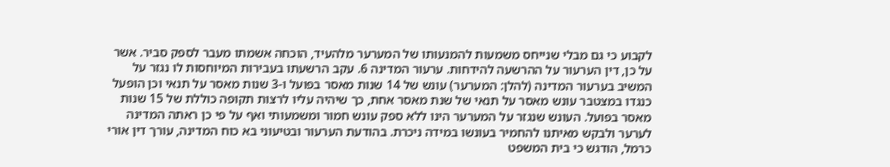לקבוע כי גם מבלי שנייחס משמעות להמנעותו של המערער מלהעיד, הוכחה אשמתו מעבר לספק סביר. אשר על כן, דין הערעור על ההרשעה להידחות. ערעור המדינה 6. עקב הרשעתו בעבירות המיוחסות לו נגזר על המשיב בערעור המדינה (להלן: המערער) עונש של 14 שנות מאסר בפועל ו-3 שנות מאסר על תנאי וכן הופעל כנגדו במצטבר עונש מאסר על תנאי של שנת מאסר אחת, כך שיהיה עליו לרצות תקופה כוללת של 15 שנות מאסר בפועל. העונש שנגזר על המערער הינו ללא ספק עונש חמור ומשמעותי ואף על פי כן ראתה המדינה לערער ולבקש מאיתנו להחמיר בעונשו במידה ניכרת. בהודעת הערעור ובטיעוני בא כוח המדינה, עורך דין אורי כרמל, הודגש כי בית המשפט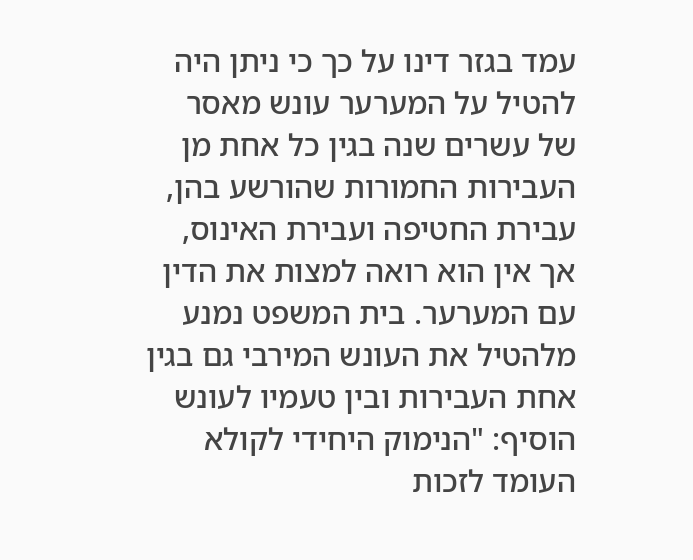עמד בגזר דינו על כך כי ניתן היה להטיל על המערער עונש מאסר של עשרים שנה בגין כל אחת מן העבירות החמורות שהורשע בהן, עבירת החטיפה ועבירת האינוס, אך אין הוא רואה למצות את הדין עם המערער. בית המשפט נמנע מלהטיל את העונש המירבי גם בגין אחת העבירות ובין טעמיו לעונש הוסיף: "הנימוק היחידי לקולא העומד לזכות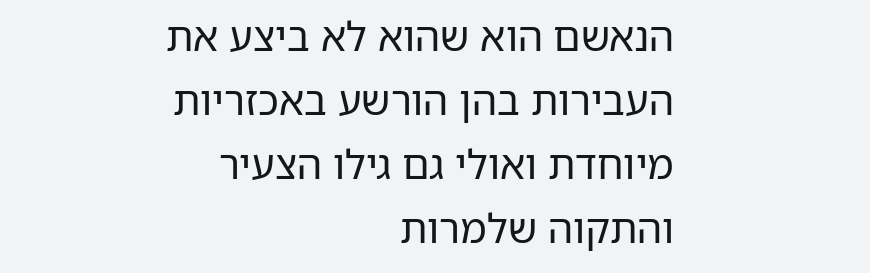הנאשם הוא שהוא לא ביצע את העבירות בהן הורשע באכזריות מיוחדת ואולי גם גילו הצעיר והתקוה שלמרות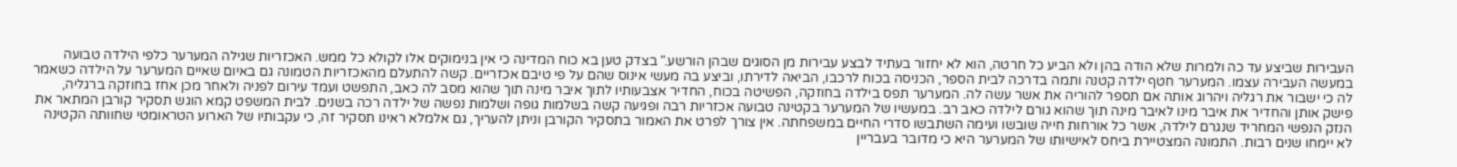העבירות שביצע עד כה ולמרות שלא הודה בהן ולא הביע כל חרטה, הוא לא יחזור בעתיד לבצע עבירות מן הסוגים שבהן הורשע." בצדק טען בא כוח המדינה כי אין בנימוקים אלו לקולא כל ממש. האכזריות שגילה המערער כלפי הילדה טבועה במעשה העבירה עצמו. המערער חטף ילדה קטנה ותמה בדרכה לבית הספר, הכניסה בכוח לרכבו, הביאה לדירתו, וביצע בה מעשי אינוס שהם על פי טיבם אכזריים. קשה להתעלם מהאכזריות הטמונה גם באיום שאיים המערער על הילדה כשאמר לה כי ישבור את רגליה ויהרוג אותה אם תספר להוריה את אשר עשה לה. המערער תפס בילדה בחוזקה, הפשיטה בכוח, החדיר אצבעותיו לתוך איבר מינה תוך שהוא מסב לה כאב, התפשט ועמד עירום לפניה ולאחר מכן אחז בחוזקה ברגליה, פישק אותן והחדיר את איבר מינו לאיבר מינה תוך שהוא גורם לילדה כאב רב. במעשיו של המערער בקטינה טבועה אכזריות רבה ופגיעה קשה בשלמות גופה ושלמות נפשה של ילדה רכה בשנים. לבית המשפט קמא הוגש תסקיר קורבן המתאר את הנזק הנפשי המחריד שנגרם לילדה, אשר כל אורחות חייה שובשו ועימה השתבשו סדרי החיים במשפחתה. אין צורך לפרט את האמור בתסקיר הקורבן וניתן להעריך, גם אלמלא ראינו תסקיר זה, כי עקבותיו של הארוע הטראומטי שחוותה הקטינה לא יימחו שנים רבות. התמונה המצטיירת ביחס לאישיותו של המערער היא כי מדובר בעבריין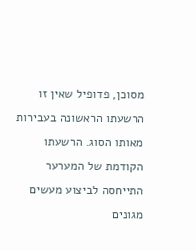מסוכן, פדופיל שאין זו הרשעתו הראשונה בעבירות מאותו הסוג. הרשעתו הקודמת של המערער התייחסה לביצוע מעשים מגונים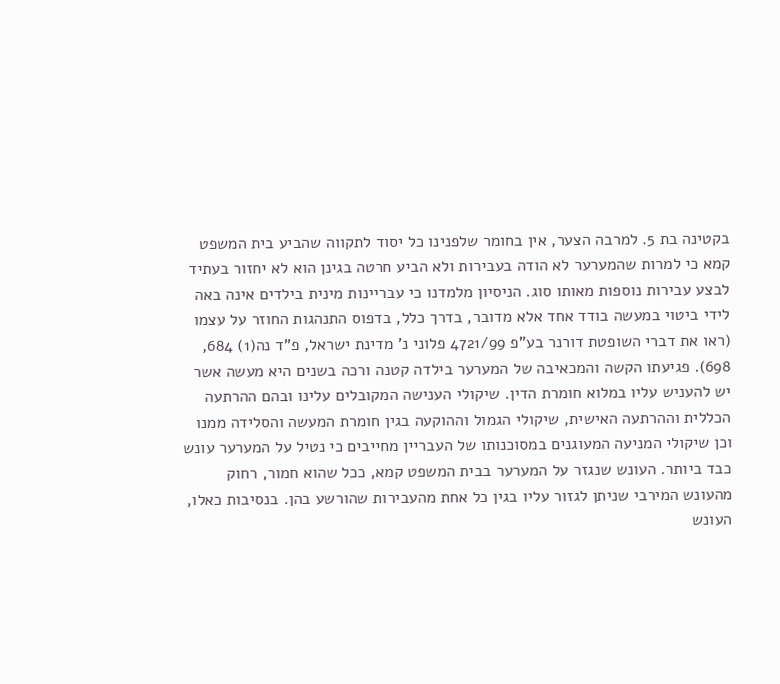בקטינה בת 5. למרבה הצער, אין בחומר שלפנינו כל יסוד לתקווה שהביע בית המשפט קמא כי למרות שהמערער לא הודה בעבירות ולא הביע חרטה בגינן הוא לא יחזור בעתיד לבצע עבירות נוספות מאותו סוג. הניסיון מלמדנו כי עבריינות מינית בילדים אינה באה לידי ביטוי במעשה בודד אחד אלא מדובר, בדרך כלל, בדפוס התנהגות החוזר על עצמו (ראו את דברי השופטת דורנר בע"פ 4721/99 פלוני נ' מדינת ישראל, פ"ד נה(1) 684, 698). פגיעתו הקשה והמכאיבה של המערער בילדה קטנה ורכה בשנים היא מעשה אשר יש להעניש עליו במלוא חומרת הדין. שיקולי הענישה המקובלים עלינו ובהם ההרתעה הכללית וההרתעה האישית, שיקולי הגמול וההוקעה בגין חומרת המעשה והסלידה ממנו וכן שיקולי המניעה המעוגנים במסוכנותו של העבריין מחייבים כי נטיל על המערער עונש כבד ביותר. העונש שנגזר על המערער בבית המשפט קמא, ככל שהוא חמור, רחוק מהעונש המירבי שניתן לגזור עליו בגין כל אחת מהעבירות שהורשע בהן. בנסיבות כאלו, העונש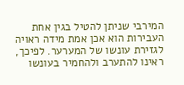המירבי שניתן להטיל בגין אחת העבירות הוא אכן אמת מידה ראויה לגזירת עונשו של המערער. לפיכך, ראינו להתערב ולהחמיר בעונשו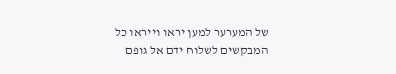של המערער למען יראו וייראו כל המבקשים לשלוח ידם אל גופם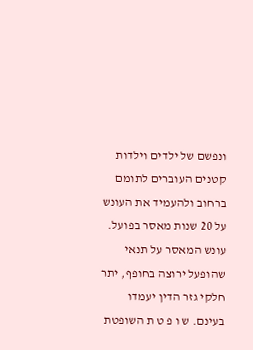ונפשם של ילדים וילדות קטנים העוברים לתומם ברחוב ולהעמיד את העונש על 20 שנות מאסר בפועל. עונש המאסר על תנאי שהופעל ירוצה בחופף, יתר חלקי גזר הדין יעמדו בעינם. ש ו פ ט ת השופטת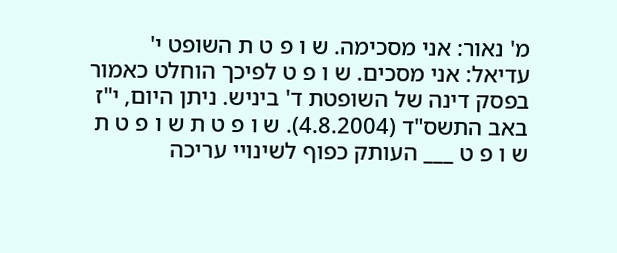מ' נאור: אני מסכימה. ש ו פ ט ת השופט י' עדיאל: אני מסכים. ש ו פ ט לפיכך הוחלט כאמור בפסק דינה של השופטת ד' ביניש. ניתן היום, י"ז באב התשס"ד (4.8.2004). ש ו פ ט ת ש ו פ ט ת ש ו פ ט ___ העותק כפוף לשינויי עריכה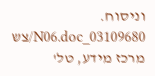וניסוח. 03109680_N06.doc/צש מרכז מידע, טל'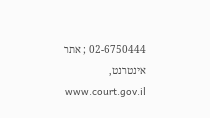02-6750444 ; אתר אינטרנט, www.court.gov.il